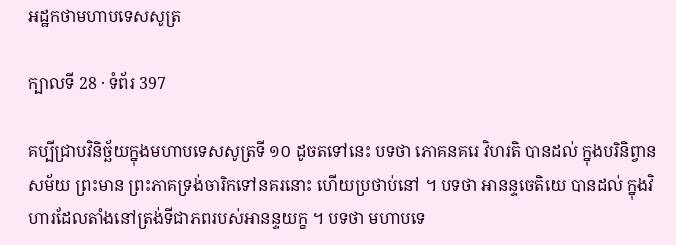អដ្ឋកថាមហាបទេសសូត្រ

ក្បាលទី 28 · ទំព័រ 397

គប្បីជ្រាបវិនិច្ឆ័យក្នុងមហាបទេសសូត្រទី ១០ ដូចតទៅនេះ បទថា ភោគនគរេ វិហរតិ បានដល់ ក្នុងបរិនិព្វានសម័យ ព្រះមាន ព្រះភាគទ្រង់ចារិកទៅនគរនោះ ហើយប្រថាប់នៅ ។ បទថា អានន្ទចេតិយេ បានដល់ ក្នុងវិហារដែលតាំងនៅត្រង់ទីជាភពរបស់អានន្ទយក្ខ ។ បទថា មហាបទេ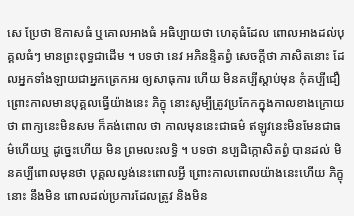សេ ប្រែថា ឱកាសធំ ឬគោលអាងធំ អធិប្បាយថា ហេតុធំដែល ពោលអាងដល់បុគ្គលធំៗ មានព្រះពុទ្ធជាដើម ។ បទថា នេវ អភិនន្ទិតព្វំ សេចក្តីថា ភាសិតនោះ ដែលអ្នកទាំងឡាយជាអ្នកត្រេកអរ ឲ្យសាធុការ ហើយ មិនគប្បីស្តាប់មុន កុំគប្បីជឿ ព្រោះកាលមានបុគ្គលធ្វើយ៉ាងនេះ ភិក្ខុ នោះសូម្បីត្រូវប្រកែកក្នុងកាលខាងក្រោយថា ពាក្យនេះមិនសម ក៏គង់ពោល ថា កាលមុននេះជាធម៌ ឥឡូវនេះមិនមែនជាធម៌ហើយឬ ដូច្នេះហើយ មិន ព្រមលះលទ្ធិ ។ បទថា នប្បដិក្កោសិតព្វំ បានដល់ មិនគប្បីពោលមុនថា បុគ្គលល្ងង់នេះពោលអ្វី ព្រោះកាលពោលយ៉ាងនេះហើយ ភិក្ខុនោះ នឹងមិន ពោលដល់ប្រការដែលត្រូវ និងមិន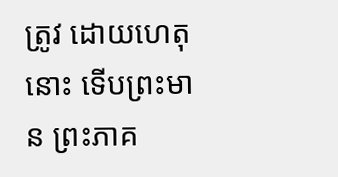ត្រូវ ដោយហេតុនោះ ទើបព្រះមាន ព្រះភាគ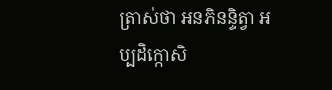ត្រាស់ថា អនភិនន្ទិត្វា អប្បដិក្កោសិ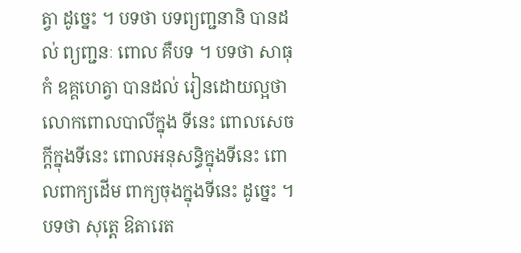ត្វា ដូច្នេះ ។ បទថា បទព្យញ្ជនានិ បានដល់ ព្យញ្ជនៈ ពោល គឺបទ ។ បទថា សាធុកំ ឧគ្គហេត្វា បានដល់ រៀនដោយល្អថា លោកពោលបាលីក្នុង ទីនេះ ពោលសេចក្តីក្នុងទីនេះ ពោលអនុសន្ធិក្នុងទីនេះ ពោលពាក្យដើម ពាក្យចុងក្នុងទីនេះ ដូច្នេះ ។ បទថា សុត្តេ ឱតារេត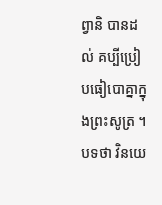ព្វានិ បានដល់ គប្បីប្រៀបធៀបោគ្នាក្នុងព្រះសូត្រ ។ បទថា វិនយេ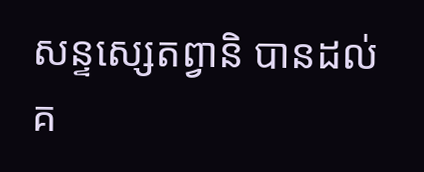សន្ទស្សេតព្វានិ បានដល់ គ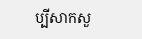ប្បីសាកសួ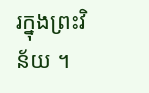រក្នុងព្រះវិន័យ ។